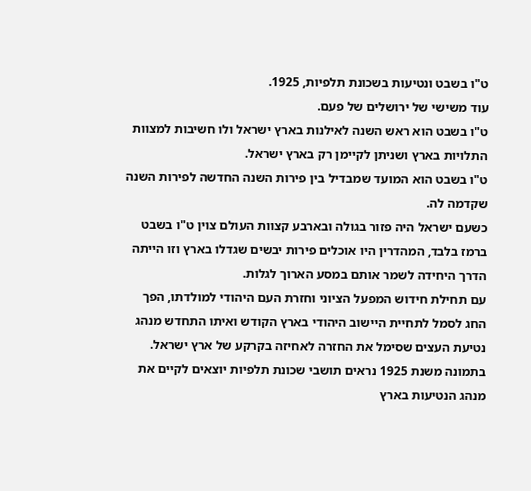ט"ו בשבט ונטיעות בשכונת תלפיות, 1925.
עוד משישי של ירושלים של פעם.
ט"ו בשבט הוא ראש השנה לאילנות בארץ ישראל ולו חשיבות למצוות התלויות בארץ ושניתן לקיימן רק בארץ ישראל.
ט"ו בשבט הוא המועד שמבדיל בין פירות השנה החדשה לפירות השנה שקדמה לה.
כשעם ישראל היה פזור בגולה ובארבע קצוות העולם צוין ט"ו בשבט ברמז בלבד, המהדרין היו אוכלים פירות יבשים שגדלו בארץ וזו הייתה הדרך היחידה לשמר אותם במסע הארוך לגלות.
עם תחילת חידוש המפעל הציוני וחזרת העם היהודי למולדתו, הפך החג לסמל לתחיית היישוב היהודי בארץ הקודש ואיתו התחדש מנהג נטיעת העצים שסימל את החזרה לאחיזה בקרקע של ארץ ישראל.
בתמונה משנת 1925 נראים תושבי שכונת תלפיות יוצאים לקיים את מנהג הנטיעות בארץ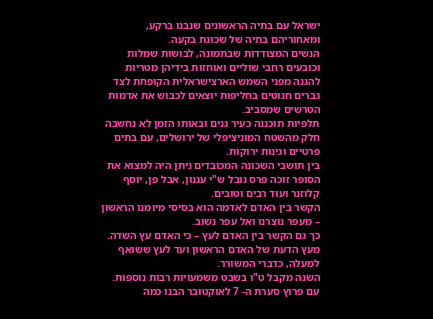ישראל עם בתיה הראשונים שנבנו ברקע, ומאחוריהם בתיה של שכונת בקעה.
הנשים המצודדות שבתמונה, לבושות שמלות וכובעים רחבי שוליים ואוחזות בידיהן מטריות להגנה מפני השמש הארצישראלית הקופחת לצד גברים חנוטים בחליפות יוצאים לכבוש את אדמות הטרשים שמסביב.
תלפיות תוכננה כעיר גנים ובאותו הזמן לא נחשבה חלק מהשטח המוניציפלי של ירושלים, עם בתים פרטיים וגינות ירוקות.
בין תושבי השכונה המכובדים ניתן היה למצוא את הסופר זוכה פרס נובל ש"י עגנון, אבל פן, יוסף קלוזנר ועוד רבים וטובים.
הקשר בין האדם לאדמה הוא בסיסי מיומנו הראשון – מעפר נוצרנו ואל עפר נשוב.
כך גם הקשר בין האדם לעץ – כי האדם עץ השדה.
מעץ הדעת של האדם הראשון ועד לעץ ששואף למעלה, כדברי המשורר.
השנה מקבל ט"ו בשבט משמעויות רבות נוספות.
עם פרוץ סערת ה- 7 לאוקטובר הבנו כמה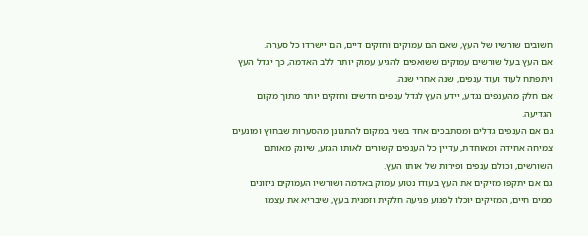חשובים שורשיו של העץ, שאם הם עמוקים וחזקים דיים, הם יישרדו כל סערה.
אם העץ בעל שורשים עמוקים ששואפים להגיע עמוק יותר ללב האדמה, כך יגדל העץ ויתפתח לעוד ועוד ענפים, שנה אחרי שנה.
אם חלק מהענפים נגדע, יידע העץ לגדל ענפים חדשים וחזקים יותר מתוך מקום הגדיעה.
גם אם הענפים גדלים ומסתבכים אחד בשני במקום להתגונן מהסערות שבחוץ ומונעים צמיחה אחידה ומאוחדת, עדיין כל הענפים קשורים לאותו הגזע, שיונק מאותם השורשים, וכולם ענפים ופירות של אותו העץ.
גם אם יתקפו מזיקים את העץ בעודו נטוע עמוק באדמה ושורשיו העמוקים ניזונים ממים חיים, המזיקים יוכלו לפגוע פגיעה חלקית וזמנית בעץ, שיבריא את עצמו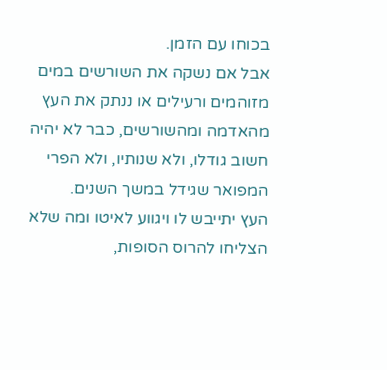בכוחו עם הזמן.
אבל אם נשקה את השורשים במים מזוהמים ורעילים או ננתק את העץ מהאדמה ומהשורשים, כבר לא יהיה חשוב גודלו, ולא שנותיו, ולא הפרי המפואר שגידל במשך השנים.
העץ יתייבש לו ויגווע לאיטו ומה שלא הצליחו להרוס הסופות,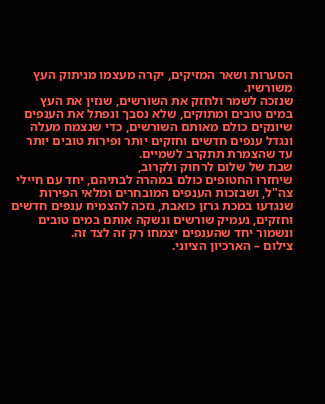הסערות ושאר המזיקים, יקרה מעצמו מניתוק העץ משורשיו.
שנזכה לשמר ולחזק את השורשים, שנזין את העץ במים טובים ומתוקים, שלא נסבך ונפתל את הענפים שיונקים כולם מאותם השורשים, כדי שנצמח מעלה ונגדל ענפים חדשים וחזקים יותר ופירות טובים יותר עד שהצמרת תתקרב לשמיים.
שבת של שלום לרחוק ולקרוב,
שיחזרו החטופים כולם במהרה לבתיהם, יחד עם חיילי צה"ל, ושבזכות הענפים המובחרים ומלאי הפירות שנגדעו במכת גרזן כואבת, נזכה להצמיח ענפים חדשים וחזקים, נעמיק שורשים ונשקה אותם במים טובים ונשמור יחד שהענפים יצמחו רק זה לצד זה.
צילום – הארכיון הציוני.